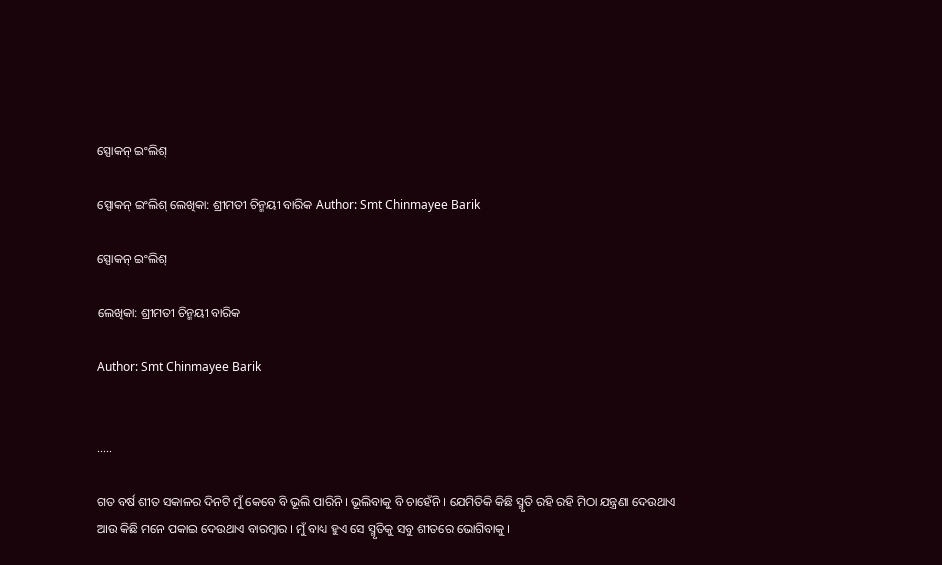ସ୍ପୋକନ୍ ଇଂଲିଶ୍

ସ୍ପୋକନ୍ ଇଂଲିଶ୍ ଲେଖିକା: ଶ୍ରୀମତୀ ଚିନ୍ମୟୀ ବାରିକ Author: Smt Chinmayee Barik

ସ୍ପୋକନ୍ ଇଂଲିଶ୍

ଲେଖିକା: ଶ୍ରୀମତୀ ଚିନ୍ମୟୀ ବାରିକ

Author: Smt Chinmayee Barik


…..

ଗତ ବର୍ଷ ଶୀତ ସକାଳର ଦିନଟି ମୁଁ କେବେ ବି ଭୂଲି ପାରିନି । ଭୂଲିବାକୁ ବି ଚାହେଁନି । ଯେମିତିକି କିଛି ସ୍ମୃତି ରହି ରହି ମିଠା ଯନ୍ତ୍ରଣା ଦେଉଥାଏ ଆଉ କିଛି ମନେ ପକାଇ ଦେଉଥାଏ ବାରମ୍ବାର । ମୁଁ ବାଧ୍ୟ ହୁଏ ସେ ସ୍ମୃତିକୁ ସବୁ ଶୀତରେ ଭୋଗିବାକୁ ।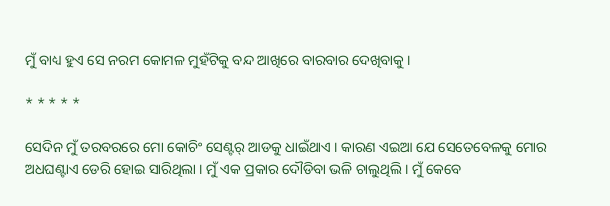ମୁଁ ବାଧ୍ୟ ହୁଏ ସେ ନରମ କୋମଳ ମୁହଁଟିକୁ ବନ୍ଦ ଆଖିରେ ବାରବାର ଦେଖିବାକୁ ।

* * * * *

ସେଦିନ ମୁଁ ତରବରରେ ମୋ କୋଚିଂ ସେଣ୍ଟର୍ ଆଡକୁ ଧାଇଁଥାଏ । କାରଣ ଏଇଆ ଯେ ସେତେବେଳକୁ ମୋର ଅଧଘଣ୍ଟାଏ ଡେରି ହୋଇ ସାରିଥିଲା । ମୁଁ ଏକ ପ୍ରକାର ଦୌଡିବା ଭଳି ଚାଲୁଥିଲି । ମୁଁ କେବେ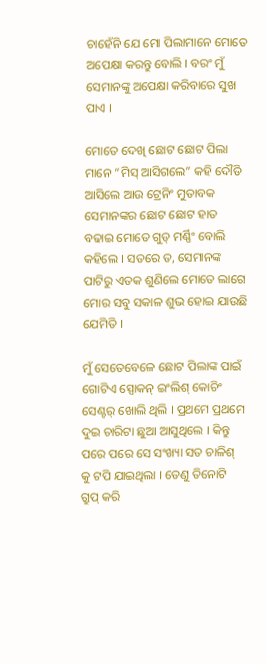ଚାହେଁନି ଯେ ମୋ ପିଲାମାନେ ମୋତେ ଅପେକ୍ଷା କରନ୍ତୁ ବୋଲି । ବରଂ ମୁଁ ସେମାନଙ୍କୁ ଅପେକ୍ଷା କରିବାରେ ସୁଖ ପାଏ ।

ମୋତେ ଦେଖି ଛୋଟ ଛୋଟ ପିଲା ମାନେ “ମିସ୍ ଆସିଗଲେ” କହି ଦୌଡି ଆସିଲେ ଆଉ ଟ୍ରେନିଂ ମୁତାବକ ସେମାନଙ୍କର ଛୋଟ ଛୋଟ ହାତ ବଢାଇ ମୋତେ ଗୁଡ୍ ମର୍ଣ୍ଣିଂ ବୋଲି କହିଲେ । ସତରେ ତ, ସେମାନଙ୍କ ପାଟିରୁ ଏତକ ଶୁଣିଲେ ମୋତେ ଲାଗେ ମୋର ସବୁ ସକାଳ ଶୁଭ ହୋଇ ଯାଉଛି ଯେମିତି ।

ମୁଁ ସେତେବେଳେ ଛୋଟ ପିଲାଙ୍କ ପାଇଁ ଗୋଟିଏ ସ୍ପୋକନ୍ ଇଂଲିଶ୍ କୋଚିଂ ସେଣ୍ଟର୍ ଖୋଲି ଥିଲି । ପ୍ରଥମେ ପ୍ରଥମେ ଦୁଇ ଚାରିଟା ଛୁଆ ଆସୁଥିଲେ । କିନ୍ତୁ ପରେ ପରେ ସେ ସଂଖ୍ୟା ସତ ଚାଳିଶ୍ କୁ ଟପି ଯାଇଥିଲା । ତେଣୁ ତିନୋଟି ଗ୍ରୁପ୍ କରି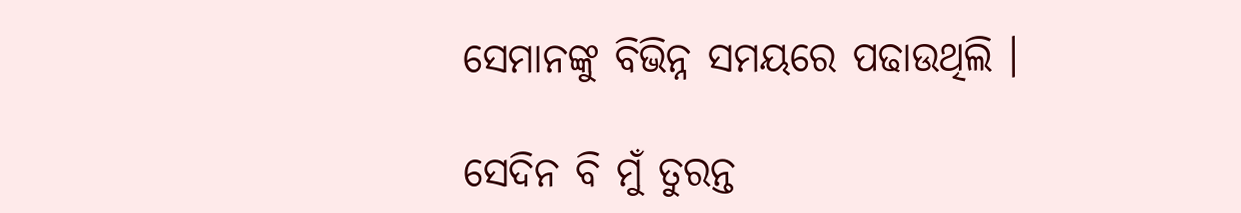ସେମାନଙ୍କୁ ବିଭିନ୍ନ ସମୟରେ ପଢାଉଥିଲି ।

ସେଦିନ ବି ମୁଁ ତୁରନ୍ତ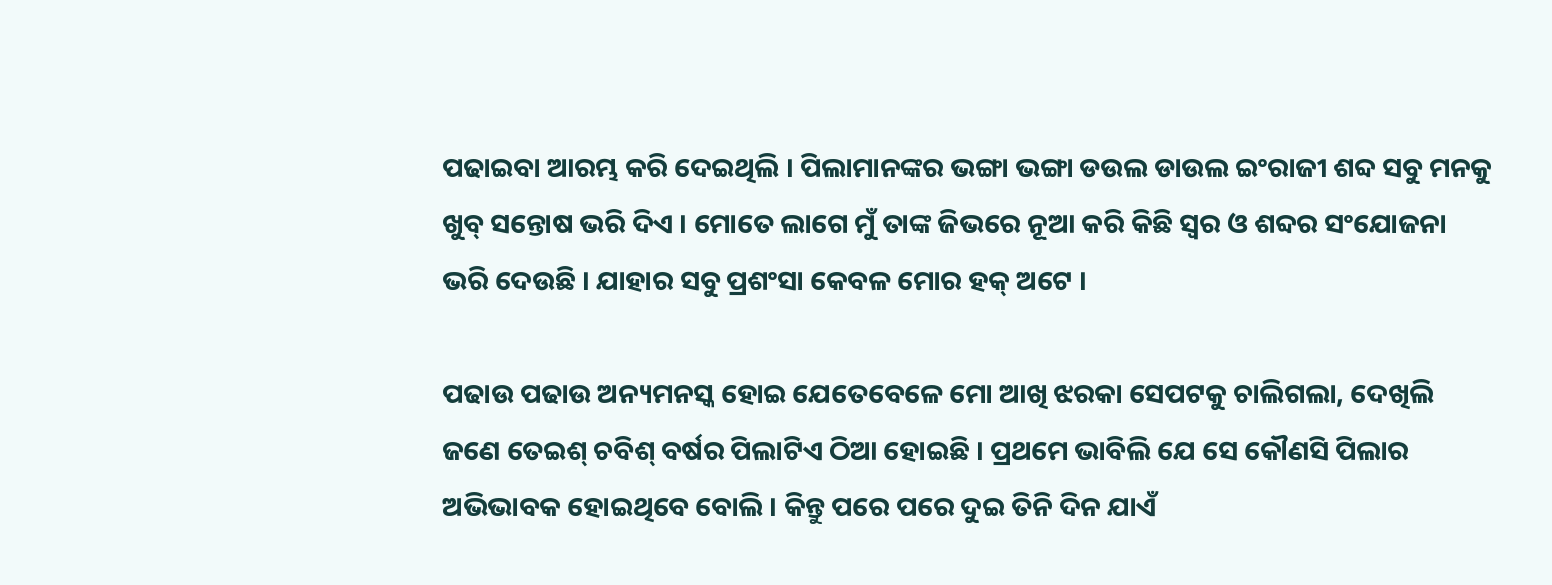ପଢାଇବା ଆରମ୍ଭ କରି ଦେଇଥିଲି । ପିଲାମାନଙ୍କର ଭଙ୍ଗା ଭଙ୍ଗା ଡଉଲ ଡାଉଲ ଇଂରାଜୀ ଶବ୍ଦ ସବୁ ମନକୁ ଖୁବ୍ ସନ୍ତୋଷ ଭରି ଦିଏ । ମୋତେ ଲାଗେ ମୁଁ ତାଙ୍କ ଜିଭରେ ନୂଆ କରି କିଛି ସ୍ୱର ଓ ଶବ୍ଦର ସଂଯୋଜନା ଭରି ଦେଉଛି । ଯାହାର ସବୁ ପ୍ରଶଂସା କେବଳ ମୋର ହକ୍ ଅଟେ ।

ପଢାଉ ପଢାଉ ଅନ୍ୟମନସ୍କ ହୋଇ ଯେତେବେଳେ ମୋ ଆଖି ଝରକା ସେପଟକୁ ଚାଲିଗଲା, ଦେଖିଲି ଜଣେ ତେଇଶ୍ ଚବିଶ୍ ବର୍ଷର ପିଲାଟିଏ ଠିଆ ହୋଇଛି । ପ୍ରଥମେ ଭାବିଲି ଯେ ସେ କୌଣସି ପିଲାର ଅଭିଭାବକ ହୋଇଥିବେ ବୋଲି । କିନ୍ତୁ ପରେ ପରେ ଦୁଇ ତିନି ଦିନ ଯାଏଁ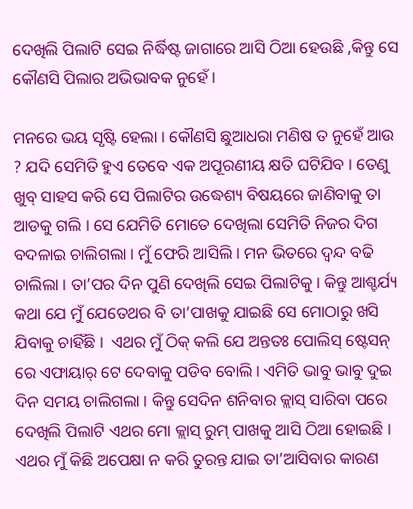ଦେଖିଲି ପିଲାଟି ସେଇ ନିର୍ଦ୍ଧିଷ୍ଟ ଜାଗାରେ ଆସି ଠିଆ ହେଉଛି ,କିନ୍ତୁ ସେ କୌଣସି ପିଲାର ଅଭିଭାବକ ନୁହେଁ ।

ମନରେ ଭୟ ସୃଷ୍ଟି ହେଲା । କୌଣସି ଛୁଆଧରା ମଣିଷ ତ ନୁହେଁ ଆଉ ? ଯଦି ସେମିତି ହୁଏ ତେବେ ଏକ ଅପୂରଣୀୟ କ୍ଷତି ଘଟିଯିବ । ତେଣୁ ଖୁବ୍ ସାହସ କରି ସେ ପିଲାଟିର ଉଦ୍ଧେଶ୍ୟ ବିଷୟରେ ଜାଣିବାକୁ ତା ଆଡକୁ ଗଲି । ସେ ଯେମିତି ମୋତେ ଦେଖିଲା ସେମିତି ନିଜର ଦିଗ ବଦଳାଇ ଚାଲିଗଲା । ମୁଁ ଫେରି ଆସିଲି । ମନ ଭିତରେ ଦ୍ୱନ୍ଦ ବଢି ଚାଲିଲା । ତା’ପର ଦିନ ପୁଣି ଦେଖିଲି ସେଇ ପିଲାଟିକୁ । କିନ୍ତୁ ଆଶ୍ଚର୍ଯ୍ୟ କଥା ଯେ ମୁଁ ଯେତେଥର ବି ତା’ପାଖକୁ ଯାଇଛି ସେ ମୋଠାରୁ ଖସି ଯିବାକୁ ଚାହିଁଛି ।  ଏଥର ମୁଁ ଠିକ୍ କଲି ଯେ ଅନ୍ତତଃ ପୋଲିସ୍ ଷ୍ଟେସନ୍ ରେ ଏଫାୟାର୍ ଟେ ଦେବାକୁ ପଡିବ ବୋଲି । ଏମିତି ଭାବୁ ଭାବୁ ଦୁଇ ଦିନ ସମୟ ଚାଲିଗଲା । କିନ୍ତୁ ସେଦିନ ଶନିବାର କ୍ଲାସ୍ ସାରିବା ପରେ ଦେଖିଲି ପିଲାଟି ଏଥର ମୋ କ୍ଲାସ୍ ରୁମ୍ ପାଖକୁ ଆସି ଠିଆ ହୋଇଛି । ଏଥର ମୁଁ କିଛି ଅପେକ୍ଷା ନ କରି ତୁରନ୍ତ ଯାଇ ତା’ଆସିବାର କାରଣ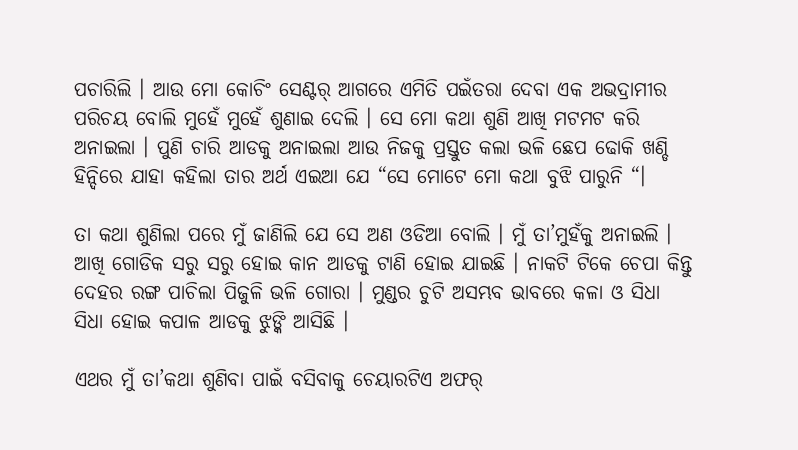ପଚାରିଲି । ଆଉ ମୋ କୋଚିଂ ସେଣ୍ଟର୍ ଆଗରେ ଏମିତି ପଇଁତରା ଦେବା ଏକ ଅଭଦ୍ରାମୀର ପରିଚୟ ବୋଲି ମୁହେଁ ମୁହେଁ ଶୁଣାଇ ଦେଲି । ସେ ମୋ କଥା ଶୁଣି ଆଖି ମଟମଟ କରି ଅନାଇଲା । ପୁଣି ଚାରି ଆଡକୁ ଅନାଇଲା ଆଉ ନିଜକୁ ପ୍ରସ୍ତୁତ କଲା ଭଳି ଛେପ ଢୋକି ଖଣ୍ଡି ହିନ୍ଦିରେ ଯାହା କହିଲା ତାର ଅର୍ଥ ଏଇଆ ଯେ “ସେ ମୋଟେ ମୋ କଥା ବୁଝି ପାରୁନି “।

ତା କଥା ଶୁଣିଲା ପରେ ମୁଁ ଜାଣିଲି ଯେ ସେ ଅଣ ଓଡିଆ ବୋଲି । ମୁଁ ତା’ମୁହଁକୁ ଅନାଇଲି । ଆଖି ଗୋଡିକ ସରୁ ସରୁ ହୋଇ କାନ ଆଡକୁ ଟାଣି ହୋଇ ଯାଇଛି । ନାକଟି ଟିକେ ଚେପା କିନ୍ତୁ ଦେହର ରଙ୍ଗ ପାଚିଲା ପିଜୁଳି ଭଳି ଗୋରା । ମୁଣ୍ଡର ଚୁଟି ଅସମ୍ଭବ ଭାବରେ କଳା ଓ ସିଧା ସିଧା ହୋଇ କପାଳ ଆଡକୁ ଝୁଙ୍କି ଆସିଛି ।

ଏଥର ମୁଁ ତା’କଥା ଶୁଣିବା ପାଇଁ ବସିବାକୁ ଚେୟାରଟିଏ ଅଫର୍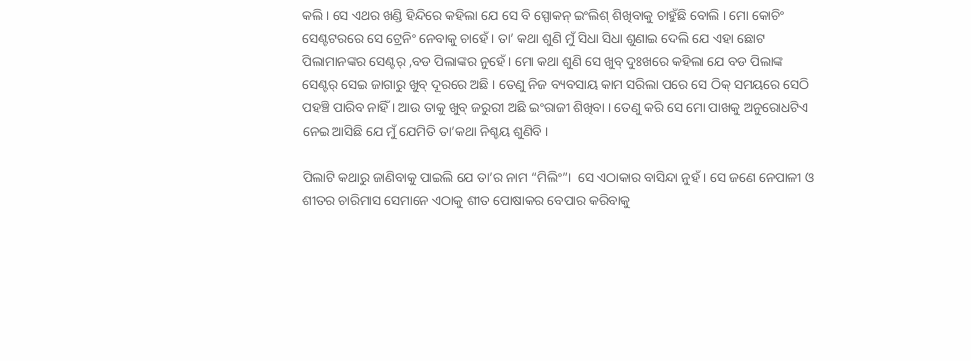କଲି । ସେ ଏଥର ଖଣ୍ଡି ହିନ୍ଦିରେ କହିଲା ଯେ ସେ ବି ସ୍ପୋକନ୍ ଇଂଲିଶ୍ ଶିଖିବାକୁ ଚାହୁଁଛି ବୋଲି । ମୋ କୋଚିଂ ସେଣ୍ଟଟରରେ ସେ ଟ୍ରେନିଂ ନେବାକୁ ଚାହେଁ । ତା’ କଥା ଶୁଣି ମୁଁ ସିଧା ସିଧା ଶୁଣାଇ ଦେଲି ଯେ ଏହା ଛୋଟ ପିଲାମାନଙ୍କର ସେଣ୍ଟର୍ ,ବଡ ପିଲାଙ୍କର ନୁହେଁ । ମୋ କଥା ଶୁଣି ସେ ଖୁବ୍ ଦୁଃଖରେ କହିଲା ଯେ ବଡ ପିଲାଙ୍କ ସେଣ୍ଟର୍ ସେଇ ଜାଗାରୁ ଖୁବ୍ ଦୂରରେ ଅଛି । ତେଣୁ ନିଜ ବ୍ୟବସାୟ କାମ ସରିଲା ପରେ ସେ ଠିକ୍ ସମୟରେ ସେଠି ପହଞ୍ଚି ପାରିବ ନାହିଁ । ଆଉ ତାକୁ ଖୁବ୍ ଜରୁରୀ ଅଛି ଇଂରାଜୀ ଶିଖିବା । ତେଣୁ କରି ସେ ମୋ ପାଖକୁ ଅନୁରୋଧଟିଏ ନେଇ ଆସିଛି ଯେ ମୁଁ ଯେମିତି ତା’କଥା ନିଶ୍ଚୟ ଶୁଣିବି ।

ପିଲାଟି କଥାରୁ ଜାଣିବାକୁ ପାଇଲି ଯେ ତା’ର ନାମ “ମିଲିଂ”।  ସେ ଏଠାକାର ବାସିନ୍ଦା ନୁହଁ । ସେ ଜଣେ ନେପାଳୀ ଓ ଶୀତର ଚାରିମାସ ସେମାନେ ଏଠାକୁ ଶୀତ ପୋଷାକର ବେପାର କରିବାକୁ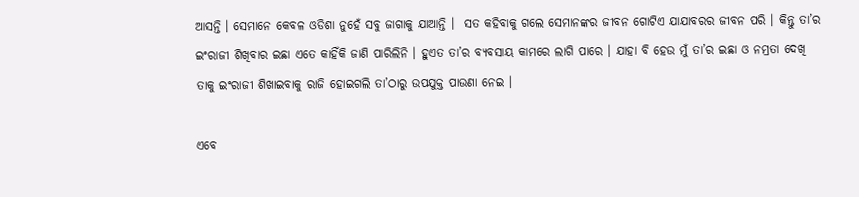ଆସନ୍ତି । ସେମାନେ କେବଳ ଓଡିଶା ନୁହେଁ ସବୁ ଜାଗାକୁ ଯାଆନ୍ତି ।  ସତ କହିବାକୁ ଗଲେ ସେମାନଙ୍କର ଜୀବନ ଗୋଟିଏ ଯାଯାବରର ଜୀବନ ପରି । କିନ୍ତୁ ତା’ର ଇଂରାଜୀ ଶିଖିବାର ଇଛା ଏତେ କାହିଁକି ଜାଣି ପାରିଲିନି । ହୁଏତ ତା’ର ବ୍ୟବସାୟ କାମରେ ଲାଗି ପାରେ । ଯାହା ବି ହେଉ ମୁଁ ତା’ର ଇଛା ଓ ନମ୍ରତା ଦେଖି ତାକୁ ଇଂରାଜୀ ଶିଖାଇବାକୁ ରାଜି ହୋଇଗଲି ତା’ଠାରୁ ଉପଯୁକ୍ତ ପାଉଣା ନେଇ ।

ଏବେ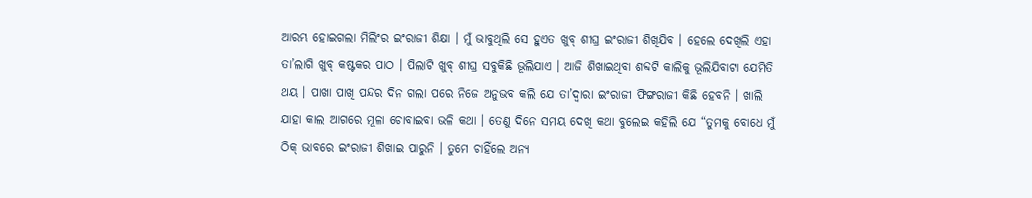ଆରମ୍ଭ ହୋଇଗଲା ମିଲିଂର ଇଂରାଜୀ ଶିକ୍ଷା । ମୁଁ ଭାବୁଥିଲି ସେ ହୁଏତ ଖୁବ୍ ଶୀଘ୍ର ଇଂରାଜୀ ଶିଖିଯିବ । ହେଲେ ଦେଖିଲି ଏହା ତା’ଲାଗି ଖୁବ୍ କଷ୍ଟକର ପାଠ । ପିଲାଟି ଖୁବ୍ ଶୀଘ୍ର ସବୁକିଛି ଭୂଲିଯାଏ । ଆଜି ଶିଖାଇଥିବା ଶବ୍ଦଟି କାଲିକୁ ଭୂଲିଯିବାଟା ଯେମିତି ଥୟ । ପାଖା ପାଖି ପନ୍ଦର ଦିନ ଗଲା ପରେ ନିଜେ ଅନୁଭବ କଲି ଯେ ତା’ଦ୍ୱାରା ଇଂରାଜୀ ଫିଙ୍ଗରାଜୀ କିଛି ହେବନି । ଖାଲି ଯାହା କାଲ ଆଗରେ ମୂଳା ଚୋବାଇବା ଭଳି କଥା । ତେଣୁ ଦିନେ ସମୟ ଦେଖି କଥା ବୁଲେଇ କହିଲି ଯେ “ତୁମକୁ ବୋଧେ ମୁଁ ଠିକ୍ ଭାବରେ ଇଂରାଜୀ ଶିଖାଇ ପାରୁନି । ତୁମେ ଚାହିଁଲେ ଅନ୍ୟ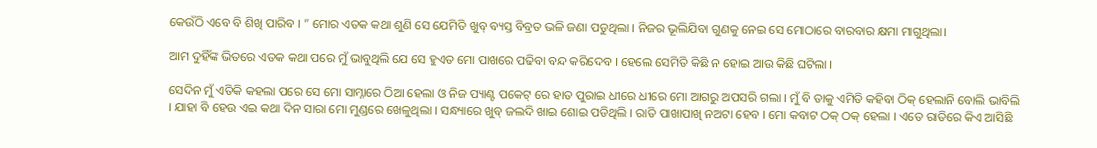କେଉଁଠି ଏବେ ବି ଶିଖି ପାରିବ । ” ମୋର ଏତକ କଥା ଶୁଣି ସେ ଯେମିତି ଖୁବ୍ ବ୍ୟସ୍ତ ବିବ୍ରତ ଭଳି ଜଣା ପଡୁଥିଲା । ନିଜର ଭୂଲିଯିବା ଗୁଣକୁ ନେଇ ସେ ମୋଠାରେ ବାରବାର କ୍ଷମା ମାଗୁଥିଲା।

ଆମ ଦୁହିଁଙ୍କ ଭିତରେ ଏତକ କଥା ପରେ ମୁଁ ଭାବୁଥିଲି ଯେ ସେ ହୁଏତ ମୋ ପାଖରେ ପଢିବା ବନ୍ଦ କରିଦେବ । ହେଲେ ସେମିତି କିଛି ନ ହୋଇ ଆଉ କିଛି ଘଟିଲା ।

ସେଦିନ ମୁଁ ଏତିକି କହଲା ପରେ ସେ ମୋ ସାମ୍ନାରେ ଠିଆ ହେଲା ଓ ନିଜ ପ୍ୟାଣ୍ଟ ପକେଟ୍ ରେ ହାତ ପୁରାଇ ଧୀରେ ଧୀରେ ମୋ ଆଗରୁ ଅପସରି ଗଲା । ମୁଁ ବି ତାକୁ ଏମିତି କହିବା ଠିକ୍ ହେଲାନି ବୋଲି ଭାବିଲି । ଯାହା ବି ହେଉ ଏଇ କଥା ଦିନ ସାରା ମୋ ମୁଣ୍ଡରେ ଖେଳୁଥିଲା । ସନ୍ଧ୍ୟାରେ ଖୁବ୍ ଜଲଦି ଖାଇ ଶୋଇ ପଡିଥିଲି । ରାତି ପାଖାପାଖି ନଅଟା ହେବ । ମୋ କବାଟ ଠକ୍ ଠକ୍ ହେଲା । ଏତେ ରାତିରେ କିଏ ଆସିଛି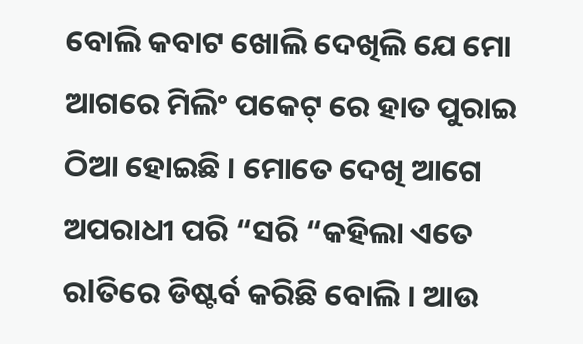ବୋଲି କବାଟ ଖୋଲି ଦେଖିଲି ଯେ ମୋ ଆଗରେ ମିଲିଂ ପକେଟ୍ ରେ ହାତ ପୁରାଇ ଠିଆ ହୋଇଛି । ମୋତେ ଦେଖି ଆଗେ ଅପରାଧୀ ପରି “ସରି “କହିଲା ଏତେ ରlତିରେ ଡିଷ୍ଟର୍ବ କରିଛି ବୋଲି । ଆଉ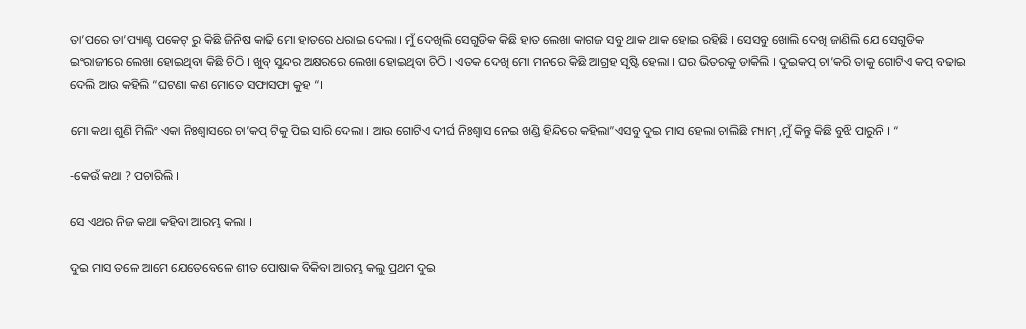ତା’ପରେ ତା’ପ୍ୟାଣ୍ଟ ପକେଟ୍ ରୁ କିଛି ଜିନିଷ କାଢି ମୋ ହାତରେ ଧରାଇ ଦେଲା । ମୁଁ ଦେଖିଲି ସେଗୁଡିକ କିଛି ହାତ ଲେଖା କାଗଜ ସବୁ ଥାକ ଥାକ ହୋଇ ରହିଛି । ସେସବୁ ଖୋଲି ଦେଖି ଜାଣିଲି ଯେ ସେଗୁଡିକ ଇଂରାଜୀରେ ଲେଖା ହୋଇଥିବା କିଛି ଚିଠି । ଖୁବ୍ ସୁନ୍ଦର ଅକ୍ଷରରେ ଲେଖା ହୋଇଥିବା ଚିଠି । ଏତକ ଦେଖି ମୋ ମନରେ କିଛି ଆଗ୍ରହ ସୃଷ୍ଟି ହେଲା । ଘର ଭିତରକୁ ଡାକିଲି । ଦୁଇକପ୍ ଚା’କରି ତାକୁ ଗୋଟିଏ କପ୍ ବଢାଇ ଦେଲି ଆଉ କହିଲି “ଘଟଣା କଣ ମୋତେ ସଫାସଫା କୁହ “।

ମୋ କଥା ଶୁଣି ମିଲିଂ ଏକା ନିଃଶ୍ୱାସରେ ଚା’କପ୍ ଟିକୁ ପିଇ ସାରି ଦେଲା । ଆଉ ଗୋଟିଏ ଦୀର୍ଘ ନିଃଶ୍ୱାସ ନେଇ ଖଣ୍ଡି ହିନ୍ଦିରେ କହିଲା”ଏସବୁ ଦୁଇ ମାସ ହେଲା ଚାଲିଛି ମ୍ୟାମ୍ ,ମୁଁ କିନ୍ତୁ କିଛି ବୁଝି ପାରୁନି । “

-କେଉଁ କଥା ? ପଚାରିଲି ।

ସେ ଏଥର ନିଜ କଥା କହିବା ଆରମ୍ଭ କଲା ।

ଦୁଇ ମାସ ତଳେ ଆମେ ଯେତେବେଳେ ଶୀତ ପୋଷାକ ବିକିବା ଆରମ୍ଭ କଲୁ ପ୍ରଥମ ଦୁଇ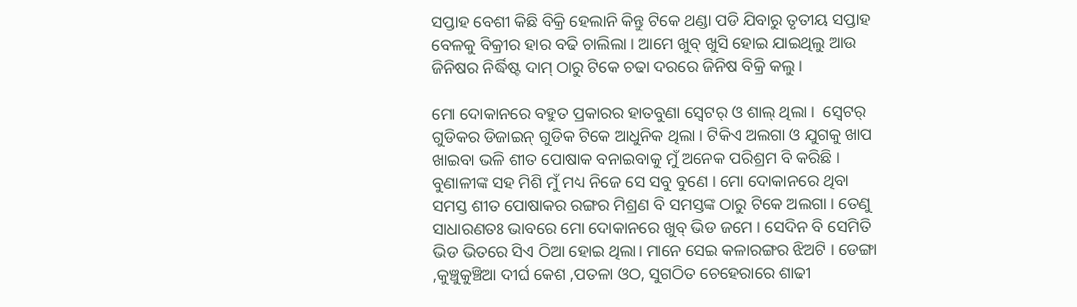ସପ୍ତାହ ବେଶୀ କିଛି ବିକ୍ରି ହେଲାନି କିନ୍ତୁ ଟିକେ ଥଣ୍ଡା ପଡି ଯିବାରୁ ତୃତୀୟ ସପ୍ତାହ ବେଳକୁ ବିକ୍ରୀର ହାର ବଢି ଚାଲିଲା । ଆମେ ଖୁବ୍ ଖୁସି ହୋଇ ଯାଇଥିଲୁ ଆଉ ଜିନିଷର ନିର୍ଦ୍ଧିଷ୍ଟ ଦାମ୍ ଠାରୁ ଟିକେ ଚଢା ଦରରେ ଜିନିଷ ବିକ୍ରି କଲୁ ।

ମୋ ଦୋକାନରେ ବହୁତ ପ୍ରକାରର ହାତବୁଣା ସ୍ୱେଟର୍ ଓ ଶାଲ୍ ଥିଲା ।  ସ୍ୱେଟର୍ ଗୁଡିକର ଡିଜାଇନ୍ ଗୁଡିକ ଟିକେ ଆଧୁନିକ ଥିଲା । ଟିକିଏ ଅଲଗା ଓ ଯୁଗକୁ ଖାପ ଖାଇବା ଭଳି ଶୀତ ପୋଷାକ ବନାଇବାକୁ ମୁଁ ଅନେକ ପରିଶ୍ରମ ବି କରିଛି । ବୁଣାଳୀଙ୍କ ସହ ମିଶି ମୁଁ ମଧ୍ୟ ନିଜେ ସେ ସବୁ ବୁଣେ । ମୋ ଦୋକାନରେ ଥିବା ସମସ୍ତ ଶୀତ ପୋଷାକର ରଙ୍ଗର ମିଶ୍ରଣ ବି ସମସ୍ତଙ୍କ ଠାରୁ ଟିକେ ଅଲଗା । ତେଣୁ ସାଧାରଣତଃ ଭାବରେ ମୋ ଦୋକାନରେ ଖୁବ୍ ଭିଡ ଜମେ । ସେଦିନ ବି ସେମିତି ଭିଡ ଭିତରେ ସିଏ ଠିଆ ହୋଇ ଥିଲା। ମାନେ ସେଇ କଳାରଙ୍ଗର ଝିଅଟି । ଡେଙ୍ଗା ,କୁଞ୍ଚୁକୁଞ୍ଚିଆ ଦୀର୍ଘ କେଶ ,ପତଳା ଓଠ, ସୁଗଠିତ ଚେହେରାରେ ଶାଢୀ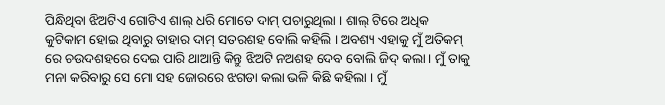ପିନ୍ଧିଥିବା ଝିଅଟିଏ ଗୋଟିଏ ଶାଲ୍ ଧରି ମୋତେ ଦାମ୍ ପଚାରୁଥିଲା । ଶାଲ୍ ଟିରେ ଅଧିକ କୁଟିକାମ ହୋଇ ଥିବାରୁ ତାହାର ଦାମ୍ ସତରଶହ ବୋଲି କହିଲି । ଅବଶ୍ୟ ଏହାକୁ ମୁଁ ଅତିକମ୍ ରେ ଚଉଦଶହରେ ଦେଇ ପାରି ଥାଆନ୍ତି କିନ୍ତୁ ଝିଅଟି ନଅଶହ ଦେବ ବୋଲି ଜିଦ୍ କଲା । ମୁଁ ତାକୁ ମନା କରିବାରୁ ସେ ମୋ ସହ ଜୋରରେ ଝଗଡା କଲା ଭଳି କିଛି କହିଲା । ମୁଁ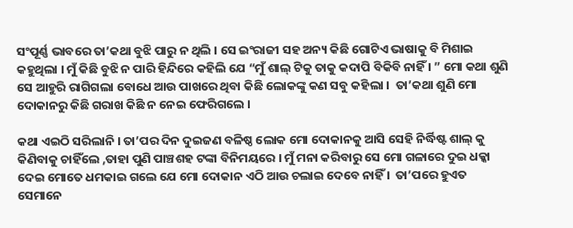ସଂପୂର୍ଣ୍ଣ ଭାବରେ ତା’କଥା ବୁଝି ପାରୁ ନ ଥିଲି । ସେ ଇଂରାଜୀ ସହ ଅନ୍ୟ କିଛି ଗୋଟିଏ ଭାଷାକୁ ବି ମିଶାଇ କହୁଥିଲା । ମୁଁ କିଛି ବୁଝି ନ ପାରି ହିନ୍ଦିରେ କହିଲି ଯେ “ମୁଁ ଶାଲ୍ ଟିକୁ ତାକୁ କଦାପି ବିକିବି ନାହିଁ । ” ମୋ କଥା ଶୁଣି ସେ ଆହୁରି ରାଗିଗଲା ବୋଧେ ଆଉ ପାଖରେ ଥିବା କିଛି ଲୋକଙ୍କୁ କଣ ସବୁ କହିଲା ।  ତା’କଥା ଶୁଣି ମୋ ଦୋକାନରୁ କିଛି ଗରାଖ କିଛି ନ ନେଇ ଫେରିଗଲେ ।

କଥା ଏଇଠି ସରିଲାନି । ତା’ପର ଦିନ ଦୁଇଜଣ ବଳିଷ୍ଠ ଲୋକ ମୋ ଦୋକାନକୁ ଆସି ସେହି ନିର୍ଦ୍ଧିଷ୍ଟ ଶାଲ୍ କୁ କିଣିବାକୁ ଚାହିଁଲେ ,ତାହା ପୁଣି ପାଞ୍ଚଶହ ଟଙ୍କା ବିନିମୟରେ । ମୁଁ ମନା କରିବାରୁ ସେ ମୋ ଗଳାରେ ଦୁଇ ଧକ୍କା ଦେଇ ମୋତେ ଧମକାଇ ଗଲେ ଯେ ମୋ ଦୋକାନ ଏଠି ଆଉ ଚଲାଇ ଦେବେ ନାହିଁ ।  ତା’ପରେ ହୁଏତ ସେମାନେ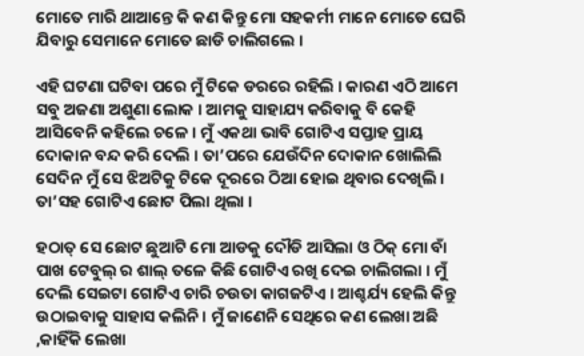ମୋତେ ମାରି ଥାଆନ୍ତେ କି କଣ କିନ୍ତୁ ମୋ ସହକର୍ମୀ ମାନେ ମୋତେ ଘେରି ଯିବାରୁ ସେମାନେ ମୋତେ ଛାଡି ଚାଲିଗଲେ ।

ଏହି ଘଟଣା ଘଟିବା ପରେ ମୁଁ ଟିକେ ଡରରେ ରହିଲି । କାରଣ ଏଠି ଆମେ ସବୁ ଅଜଣା ଅଶୁଣା ଲୋକ । ଆମକୁ ସାହାଯ୍ୟ କରିବାକୁ ବି କେହି ଆସିବେନି କହିଲେ ଚଳେ । ମୁଁ ଏକଥା ଭାବି ଗୋଟିଏ ସପ୍ତାହ ପ୍ରାୟ ଦୋକାନ ବନ୍ଦ କରି ଦେଲି । ତା’ପରେ ଯେଉଁଦିନ ଦୋକାନ ଖୋଲିଲି ସେଦିନ ମୁଁ ସେ ଝିଅଟିକୁ ଟିକେ ଦୂରରେ ଠିଆ ହୋଇ ଥିବାର ଦେଖିଲି । ତା’ସହ ଗୋଟିଏ ଛୋଟ ପିଲା ଥିଲା ।

ହଠାତ୍ ସେ ଛୋଟ ଛୁଆଟି ମୋ ଆଡକୁ ଦୌଡି ଆସିଲା ଓ ଠିକ୍ ମୋ ବାଁ ପାଖ ଟେବୁଲ୍ ର ଶାଲ୍ ତଳେ କିଛି ଗୋଟିଏ ରଖି ଦେଇ ଚାଲିଗଲା । ମୁଁ ଦେଲି ସେଇଟା ଗୋଟିଏ ଚାରି ଚଉତା କାଗଜଟିଏ । ଆଶ୍ଚର୍ଯ୍ୟ ହେଲି କିନ୍ତୁ ଉଠାଇବାକୁ ସାହାସ କଲିନି । ମୁଁ ଜାଣେନି ସେଥିରେ କଣ ଲେଖା ଅଛି ,କାହିଁକି ଲେଖା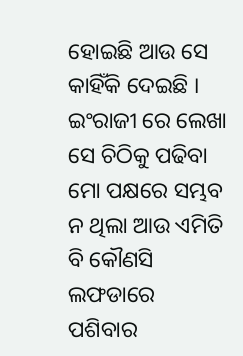ହୋଇଛି ଆଉ ସେ କାହିଁକି ଦେଇଛି । ଇଂରାଜୀ ରେ ଲେଖା ସେ ଚିଠିକୁ ପଢିବା ମୋ ପକ୍ଷରେ ସମ୍ଭବ ନ ଥିଲା ଆଉ ଏମିତି ବି କୌଣସି ଲଫଡାରେ ପଶିବାର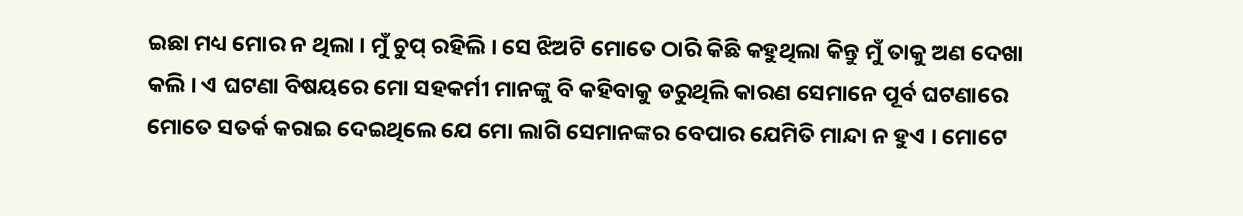ଇଛା ମଧ୍ୟ ମୋର ନ ଥିଲା । ମୁଁ ଚୁପ୍ ରହିଲି । ସେ ଝିଅଟି ମୋତେ ଠାରି କିଛି କହୁଥିଲା କିନ୍ତୁ ମୁଁ ତାକୁ ଅଣ ଦେଖା କଲି । ଏ ଘଟଣା ବିଷୟରେ ମୋ ସହକର୍ମୀ ମାନଙ୍କୁ ବି କହିବାକୁ ଡରୁଥିଲି କାରଣ ସେମାନେ ପୂର୍ବ ଘଟଣାରେ ମୋତେ ସତର୍କ କରାଇ ଦେଇଥିଲେ ଯେ ମୋ ଲାଗି ସେମାନଙ୍କର ବେପାର ଯେମିତି ମାନ୍ଦା ନ ହୁଏ । ମୋଟେ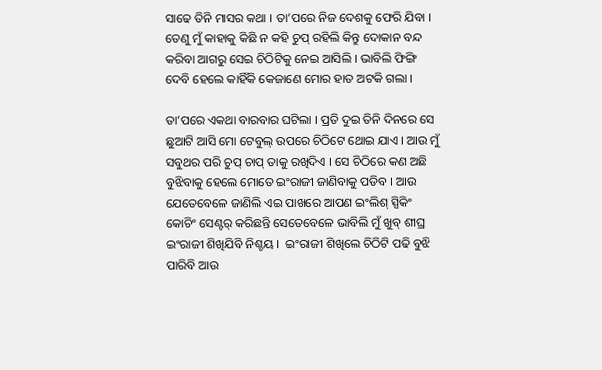ସାଢେ ତିନି ମାସର କଥା । ତା’ପରେ ନିଜ ଦେଶକୁ ଫେରି ଯିବା । ତେଣୁ ମୁଁ କାହାକୁ କିଛି ନ କହି ଚୁପ୍ ରହିଲି କିନ୍ତୁ ଦୋକାନ ବନ୍ଦ କରିବା ଆଗରୁ ସେଇ ଚିଠିଟିକୁ ନେଇ ଆସିଲି । ଭାବିଲି ଫିଙ୍ଗି ଦେବି ହେଲେ କାହିଁକି କେଜାଣେ ମୋର ହାତ ଅଟକି ଗଲା ।

ତା’ପରେ ଏକଥା ବାରବାର ଘଟିଲା । ପ୍ରତି ଦୁଇ ତିନି ଦିନରେ ସେ ଛୁଆଟି ଆସି ମୋ ଟେବୁଲ୍ ଉପରେ ଚିଠିଟେ ଥୋଇ ଯାଏ । ଆଉ ମୁଁ ସବୁଥର ପରି ଚୁପ୍ ଚାପ୍ ତାକୁ ରଖିଦିଏ । ସେ ଚିଠିରେ କଣ ଅଛି ବୁଝିବାକୁ ହେଲେ ମୋତେ ଇଂରାଜୀ ଜାଣିବାକୁ ପଡିବ । ଆଉ ଯେତେବେଳେ ଜାଣିଲି ଏଇ ପାଖରେ ଆପଣ ଇଂଲିଶ୍ ସ୍ପିକିଂ କୋଚିଂ ସେଣ୍ଟର୍ କରିଛନ୍ତି ସେତେବେଳେ ଭାବିଲି ମୁଁ ଖୁବ୍ ଶୀଘ୍ର ଇଂରାଜୀ ଶିଖିଯିବି ନିଶ୍ଚୟ ।  ଇଂରାଜୀ ଶିଖିଲେ ଚିଠିଟି ପଢି ବୁଝି ପାରିବି ଆଉ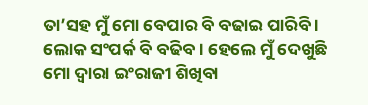ତା’ସହ ମୁଁ ମୋ ବେପାର ବି ବଢାଇ ପାରିବି । ଲୋକ ସଂପର୍କ ବି ବଢିବ । ହେଲେ ମୁଁ ଦେଖୁଛି ମୋ ଦ୍ୱାରା ଇଂରାଜୀ ଶିଖିବା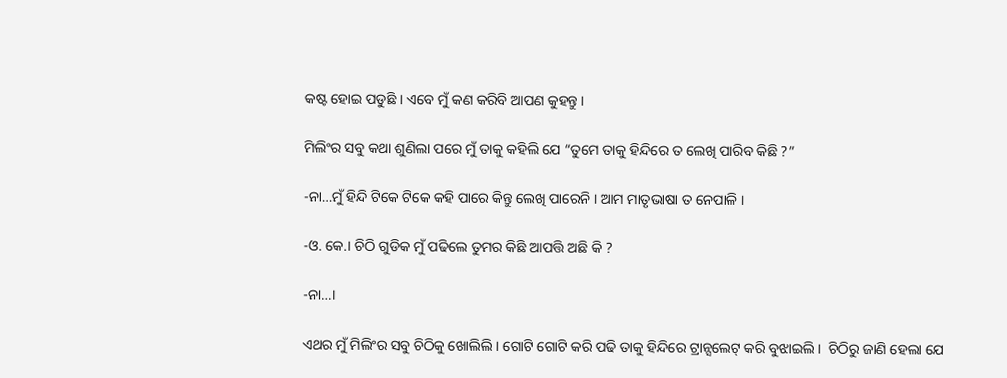କଷ୍ଟ ହୋଇ ପଡୁଛି । ଏବେ ମୁଁ କଣ କରିବି ଆପଣ କୁହନ୍ତୁ ।

ମିଲିଂର ସବୁ କଥା ଶୁଣିଲା ପରେ ମୁଁ ତାକୁ କହିଲି ଯେ “ତୁମେ ତାକୁ ହିନ୍ଦିରେ ତ ଲେଖି ପାରିବ କିଛି ?”

-ନା…ମୁଁ ହିନ୍ଦି ଟିକେ ଟିକେ କହି ପାରେ କିନ୍ତୁ ଲେଖି ପାରେନି । ଆମ ମାତୃଭାଷା ତ ନେପାଳି ।

-ଓ. କେ.। ଚିଠି ଗୁଡିକ ମୁଁ ପଢିଲେ ତୁମର କିଛି ଆପତ୍ତି ଅଛି କି ?

-ନା…।

ଏଥର ମୁଁ ମିଲିଂର ସବୁ ଚିଠିକୁ ଖୋଲିଲି । ଗୋଟି ଗୋଟି କରି ପଢି ତାକୁ ହିନ୍ଦିରେ ଟ୍ରାନ୍ସଲେଟ୍ କରି ବୁଝାଇଲି ।  ଚିଠିରୁ ଜାଣି ହେଲା ଯେ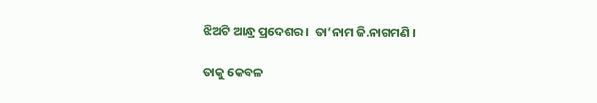ଝିଅଟି ଆନ୍ଧ୍ର ପ୍ରଦେଶର ।  ତା’ନାମ ଜି.ନାଗମଣି ।

ତାକୁ କେବଳ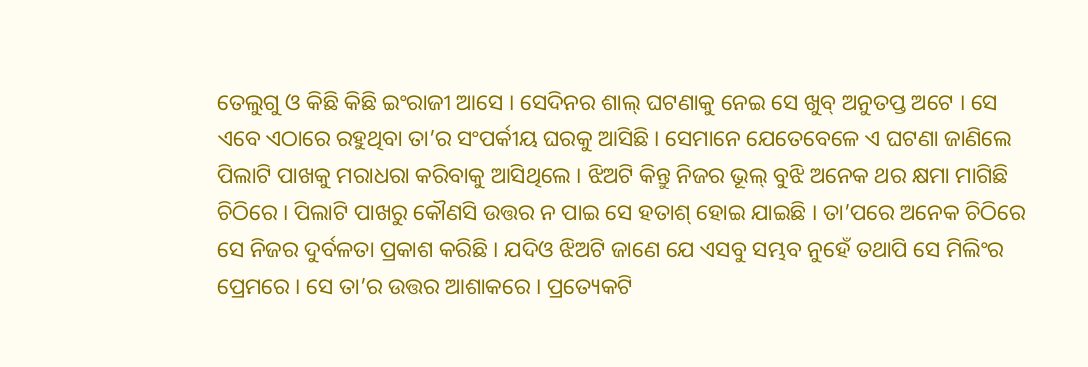ତେଲୁଗୁ ଓ କିଛି କିଛି ଇଂରାଜୀ ଆସେ । ସେଦିନର ଶାଲ୍ ଘଟଣାକୁ ନେଇ ସେ ଖୁବ୍ ଅନୁତପ୍ତ ଅଟେ । ସେ ଏବେ ଏଠାରେ ରହୁଥିବା ତା’ର ସଂପର୍କୀୟ ଘରକୁ ଆସିଛି । ସେମାନେ ଯେତେବେଳେ ଏ ଘଟଣା ଜାଣିଲେ ପିଲାଟି ପାଖକୁ ମରାଧରା କରିବାକୁ ଆସିଥିଲେ । ଝିଅଟି କିନ୍ତୁ ନିଜର ଭୂଲ୍ ବୁଝି ଅନେକ ଥର କ୍ଷମା ମାଗିଛି ଚିଠିରେ । ପିଲାଟି ପାଖରୁ କୌଣସି ଉତ୍ତର ନ ପାଇ ସେ ହତାଶ୍ ହୋଇ ଯାଇଛି । ତା’ପରେ ଅନେକ ଚିଠିରେ ସେ ନିଜର ଦୁର୍ବଳତା ପ୍ରକାଶ କରିଛି । ଯଦିଓ ଝିଅଟି ଜାଣେ ଯେ ଏସବୁ ସମ୍ଭବ ନୁହେଁ ତଥାପି ସେ ମିଲିଂର ପ୍ରେମରେ । ସେ ତା’ର ଉତ୍ତର ଆଶାକରେ । ପ୍ରତ୍ୟେକଟି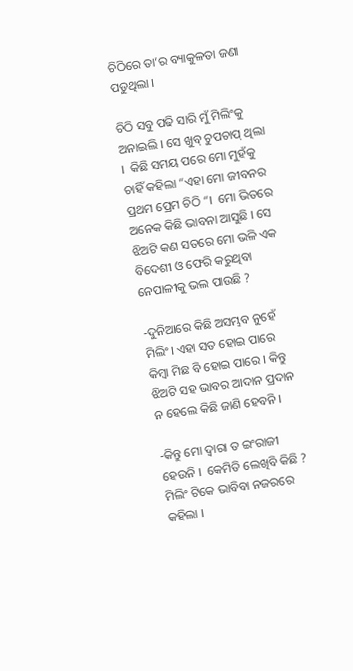ଚିଠିରେ ତା’ର ବ୍ୟାକୁଳତା ଜଣା ପଡୁଥିଲା ।

ଚିଠି ସବୁ ପଢି ସାରି ମୁଁ ମିଲିଂକୁ ଅନାଇଲି । ସେ ଖୁବ୍ ଚୁପଚାପ୍ ଥିଲା ।  କିଛି ସମୟ ପରେ ମୋ ମୁହଁକୁ ଚାହିଁ କହିଲା “ଏହା ମୋ ଜୀବନର ପ୍ରଥମ ପ୍ରେମ ଚିଠି “।  ମୋ ଭିତରେ ଅନେକ କିଛି ଭାବନା ଆସୁଛି । ସେ ଝିଅଟି କଣ ସତରେ ମୋ ଭଳି ଏକ ବିଦେଶୀ ଓ ଫେରି କରୁଥିବା ନେପାଳୀକୁ ଭଲ ପାଉଛି ?

-ଦୁନିଆରେ କିଛି ଅସମ୍ଭବ ନୁହେଁ ମିଲିଂ। ଏହା ସତ ହୋଇ ପାରେ କିମ୍ବା ମିଛ ବି ହୋଇ ପାରେ । କିନ୍ତୁ ଝିଅଟି ସହ ଭାବର ଆଦାନ ପ୍ରଦାନ ନ ହେଲେ କିଛି ଜାଣି ହେବନି ।

-କିନ୍ତୁ ମୋ ଦ୍ୱାରା ତ ଇଂରାଜୀ ହେଉନି ।  କେମିତି ଲେଖିବି କିଛି ? ମିଲିଂ ଟିକେ ଭାବିବା ନଜରରେ କହିଲା ।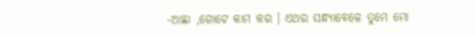-ଆଛା ,ଗୋଟେ କାମ କର । ଏଥର ସନ୍ଧ୍ୟାବେଳେ ତୁମେ ମୋ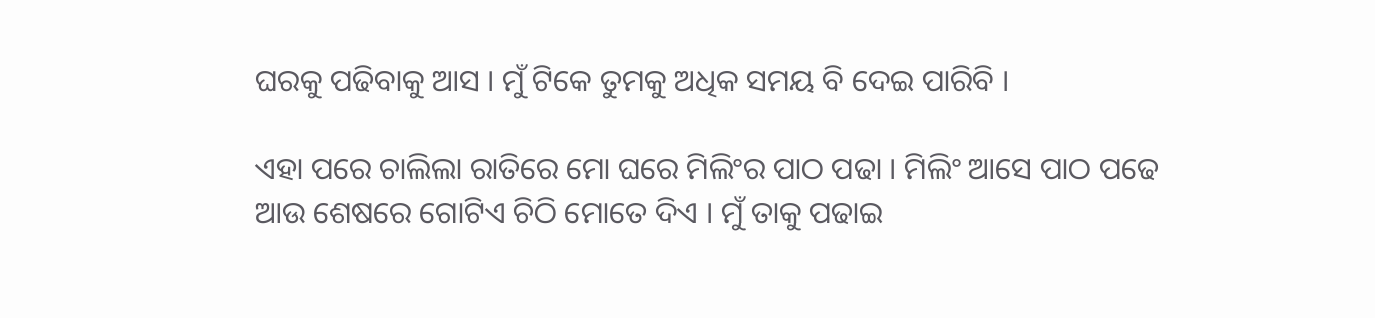ଘରକୁ ପଢିବାକୁ ଆସ । ମୁଁ ଟିକେ ତୁମକୁ ଅଧିକ ସମୟ ବି ଦେଇ ପାରିବି ।

ଏହା ପରେ ଚାଲିଲା ରାତିରେ ମୋ ଘରେ ମିଲିଂର ପାଠ ପଢା । ମିଲିଂ ଆସେ ପାଠ ପଢେ ଆଉ ଶେଷରେ ଗୋଟିଏ ଚିଠି ମୋତେ ଦିଏ । ମୁଁ ତାକୁ ପଢାଇ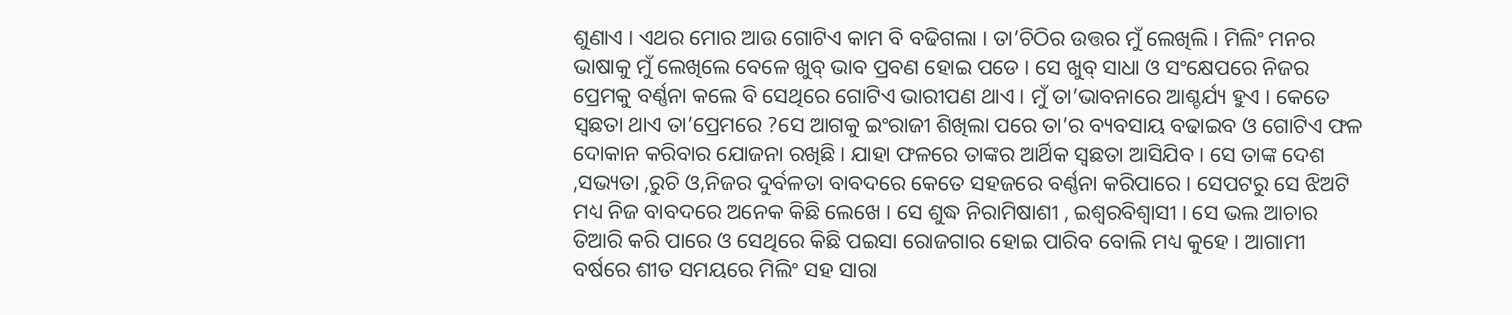ଶୁଣାଏ । ଏଥର ମୋର ଆଉ ଗୋଟିଏ କାମ ବି ବଢିଗଲା । ତା’ଚିଠିର ଉତ୍ତର ମୁଁ ଲେଖିଲି । ମିଲିଂ ମନର ଭାଷାକୁ ମୁଁ ଲେଖିଲେ ବେଳେ ଖୁବ୍ ଭାବ ପ୍ରବଣ ହୋଇ ପଡେ । ସେ ଖୁବ୍ ସାଧା ଓ ସଂକ୍ଷେପରେ ନିଜର ପ୍ରେମକୁ ବର୍ଣ୍ଣନା କଲେ ବି ସେଥିରେ ଗୋଟିଏ ଭାରୀପଣ ଥାଏ । ମୁଁ ତା’ଭାବନାରେ ଆଶ୍ଚର୍ଯ୍ୟ ହୁଏ । କେତେ ସ୍ୱଛତା ଥାଏ ତା’ପ୍ରେମରେ ?ସେ ଆଗକୁ ଇଂରାଜୀ ଶିଖିଲା ପରେ ତା’ର ବ୍ୟବସାୟ ବଢାଇବ ଓ ଗୋଟିଏ ଫଳ ଦୋକାନ କରିବାର ଯୋଜନା ରଖିଛି । ଯାହା ଫଳରେ ତାଙ୍କର ଆର୍ଥିକ ସ୍ୱଛତା ଆସିଯିବ । ସେ ତାଙ୍କ ଦେଶ ,ସଭ୍ୟତା ,ରୁଚି ଓ,ନିଜର ଦୁର୍ବଳତା ବାବଦରେ କେତେ ସହଜରେ ବର୍ଣ୍ଣନା କରିପାରେ । ସେପଟରୁ ସେ ଝିଅଟି ମଧ୍ୟ ନିଜ ବାବଦରେ ଅନେକ କିଛି ଲେଖେ । ସେ ଶୁଦ୍ଧ ନିରାମିଷାଶୀ , ଇଶ୍ୱରବିଶ୍ୱାସୀ । ସେ ଭଲ ଆଚାର ତିଆରି କରି ପାରେ ଓ ସେଥିରେ କିଛି ପଇସା ରୋଜଗାର ହୋଇ ପାରିବ ବୋଲି ମଧ୍ୟ କୁହେ । ଆଗାମୀ ବର୍ଷରେ ଶୀତ ସମୟରେ ମିଲିଂ ସହ ସାରା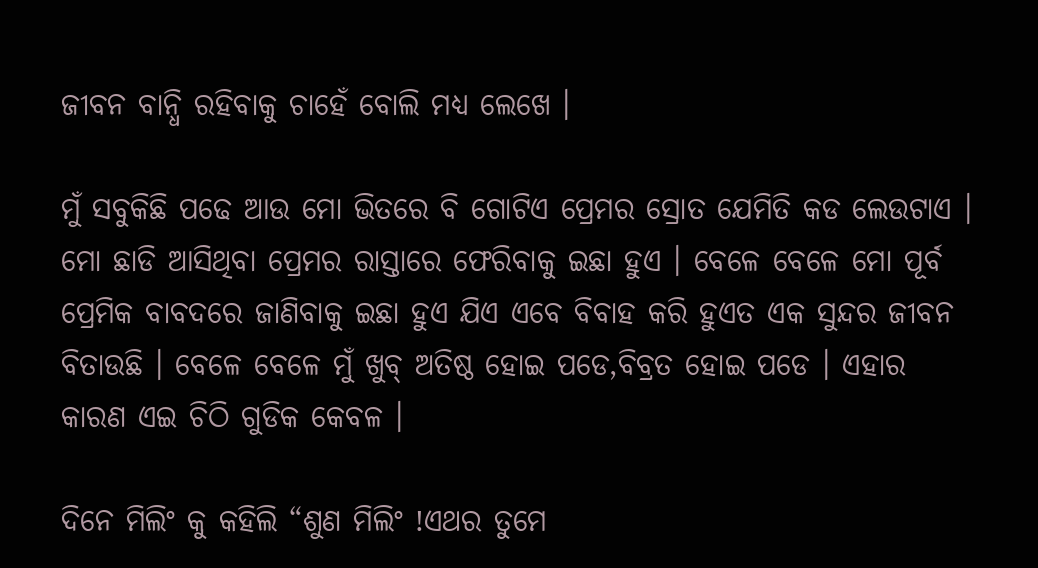ଜୀବନ ବାନ୍ଧି ରହିବାକୁ ଚାହେଁ ବୋଲି ମଧ୍ୟ ଲେଖେ ।

ମୁଁ ସବୁକିଛି ପଢେ ଆଉ ମୋ ଭିତରେ ବି ଗୋଟିଏ ପ୍ରେମର ସ୍ରୋତ ଯେମିତି କଡ ଲେଉଟାଏ । ମୋ ଛାଡି ଆସିଥିବା ପ୍ରେମର ରାସ୍ତାରେ ଫେରିବାକୁ ଇଛା ହୁଏ । ବେଳେ ବେଳେ ମୋ ପୂର୍ବ ପ୍ରେମିକ ବାବଦରେ ଜାଣିବାକୁ ଇଛା ହୁଏ ଯିଏ ଏବେ ବିବାହ କରି ହୁଏତ ଏକ ସୁନ୍ଦର ଜୀବନ ବିତାଉଛି । ବେଳେ ବେଳେ ମୁଁ ଖୁବ୍ ଅତିଷ୍ଠ ହୋଇ ପଡେ,ବିବ୍ରତ ହୋଇ ପଡେ । ଏହାର କାରଣ ଏଇ ଚିଠି ଗୁଡିକ କେବଳ ।

ଦିନେ ମିଲିଂ କୁ କହିଲି “ଶୁଣ ମିଲିଂ !ଏଥର ତୁମେ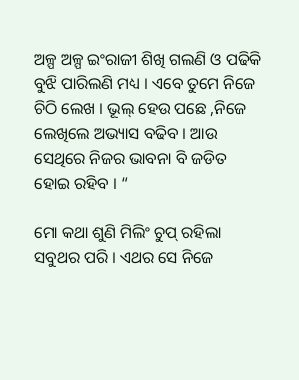ଅଳ୍ପ ଅଳ୍ପ ଇଂରାଜୀ ଶିଖି ଗଲଣି ଓ ପଢିକି ବୁଝି ପାରିଲଣି ମଧ୍ୟ । ଏବେ ତୁମେ ନିଜେ ଚିଠି ଲେଖ । ଭୂଲ୍ ହେଉ ପଛେ ,ନିଜେ ଲେଖିଲେ ଅଭ୍ୟାସ ବଢିବ । ଆଉ ସେଥିରେ ନିଜର ଭାବନା ବି ଜଡିତ ହୋଇ ରହିବ । “

ମୋ କଥା ଶୁଣି ମିଲିଂ ଚୁପ୍ ରହିଲା ସବୁଥର ପରି । ଏଥର ସେ ନିଜେ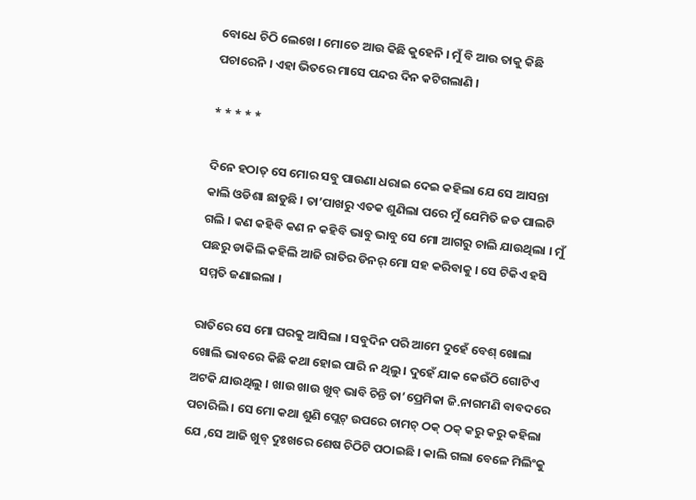ବୋଧେ ଚିଠି ଲେଖେ । ମୋତେ ଆଉ କିଛି କୁହେନି । ମୁଁ ବି ଆଉ ତାକୁ କିଛି ପଚାରେନି । ଏହା ଭିତରେ ମାସେ ପନ୍ଦର ଦିନ କଟିଗଲାଣି ।

* * * * *

ଦିନେ ହଠାତ୍ ସେ ମୋର ସବୁ ପାଉଣା ଧରାଇ ଦେଇ କହିଲା ଯେ ସେ ଆସନ୍ତା କାଲି ଓଡିଶା ଛାଡୁଛି । ତା’ପାଖରୁ ଏତକ ଶୁଣିଲା ପରେ ମୁଁ ଯେମିତି ଜଡ ପାଲଟି ଗଲି । କଣ କହିବି କଣ ନ କହିବି ଭାବୁ ଭାବୁ ସେ ମୋ ଆଗରୁ ଚାଲି ଯାଉଥିଲା । ମୁଁ ପଛରୁ ଡାକିଲି କହିଲି ଆଜି ରାତିର ଡିନର୍ ମୋ ସହ କରିବାକୁ । ସେ ଟିକିଏ ହସି ସମ୍ମତି ଜଣାଇଲା ।

ରାତିରେ ସେ ମୋ ଘରକୁ ଆସିଲା । ସବୁଦିନ ପରି ଆମେ ଦୁହେଁ ବେଶ୍ ଖୋଲା ଖୋଲି ଭାବରେ କିଛି କଥା ହୋଇ ପାରି ନ ଥିଲୁ । ଦୁହେଁ ଯାକ କେଉଁଠି ଗୋଟିଏ ଅଟକି ଯାଉଥିଲୁ । ଖାଉ ଖାଉ ଖୁବ୍ ଭାବି ଚିନ୍ତି ତା’ପ୍ରେମିକା ଜି.ନାଗମଣି ବାବଦରେ ପଚାରିଲି । ସେ ମୋ କଥା ଶୁଣି ପ୍ଲେଟ୍ ଉପରେ ଚାମଚ୍ ଠକ୍ ଠକ୍ କରୁ କରୁ କହିଲା ଯେ ,ସେ ଆଜି ଖୁବ୍ ଦୁଃଖରେ ଶେଷ ଚିଠିଟି ପଠାଇଛି । କାଲି ଗଲା ବେଳେ ମିଲିଂକୁ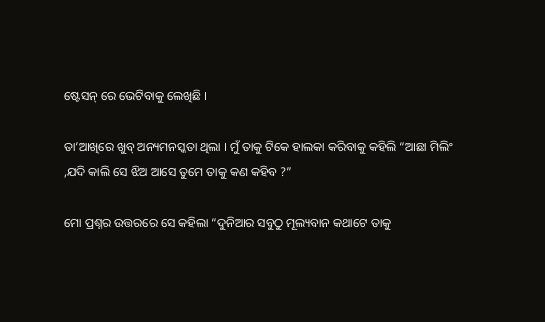ଷ୍ଟେସନ୍ ରେ ଭେଟିବାକୁ ଲେଖିଛି ।

ତା’ଆଖିରେ ଖୁବ୍ ଅନ୍ୟମନସ୍କତା ଥିଲା । ମୁଁ ତାକୁ ଟିକେ ହାଲକା କରିବାକୁ କହିଲି “ଆଛା ମିଲିଂ ,ଯଦି କାଲି ସେ ଝିଅ ଆସେ ତୁମେ ତାକୁ କଣ କହିବ ?”

ମୋ ପ୍ରଶ୍ନର ଉତ୍ତରରେ ସେ କହିଲା “ଦୁନିଆର ସବୁଠୁ ମୂଲ୍ୟବାନ କଥାଟେ ତାକୁ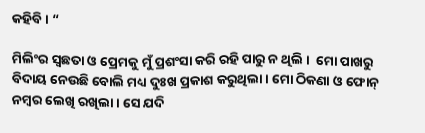କହିବି । “

ମିଲିଂର ସ୍ୱଛତା ଓ ପ୍ରେମକୁ ମୁଁ ପ୍ରଶଂସା କରି ରହି ପାରୁ ନ ଥିଲି ।  ମୋ ପାଖରୁ ବିଦାୟ ନେଉଛି ବୋଲି ମଧ୍ୟ ଦୁଃଖ ପ୍ରକାଶ କରୁଥିଲା । ମୋ ଠିକଣା ଓ ଫୋନ୍ ନମ୍ବର ଲେଖି ରଖିଲା । ସେ ଯଦି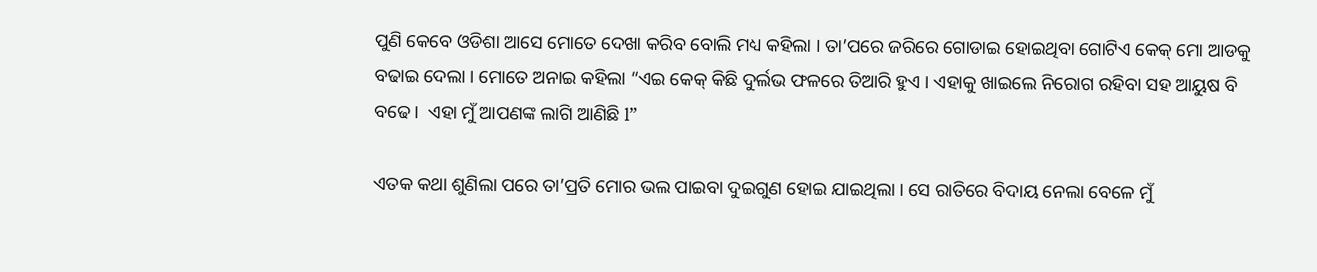ପୁଣି କେବେ ଓଡିଶା ଆସେ ମୋତେ ଦେଖା କରିବ ବୋଲି ମଧ୍ୟ କହିଲା । ତା’ପରେ ଜରିରେ ଗୋଡାଇ ହୋଇଥିବା ଗୋଟିଏ କେକ୍ ମୋ ଆଡକୁ ବଢାଇ ଦେଲା । ମୋତେ ଅନାଇ କହିଲା “ଏଇ କେକ୍ କିଛି ଦୁର୍ଲଭ ଫଳରେ ତିଆରି ହୁଏ । ଏହାକୁ ଖାଇଲେ ନିରୋଗ ରହିବା ସହ ଆୟୁଷ ବି ବଢେ ।  ଏହା ମୁଁ ଆପଣଙ୍କ ଲାଗି ଆଣିଛି l”

ଏତକ କଥା ଶୁଣିଲା ପରେ ତା’ପ୍ରତି ମୋର ଭଲ ପାଇବା ଦୁଇଗୁଣ ହୋଇ ଯାଇଥିଲା । ସେ ରାତିରେ ବିଦାୟ ନେଲା ବେଳେ ମୁଁ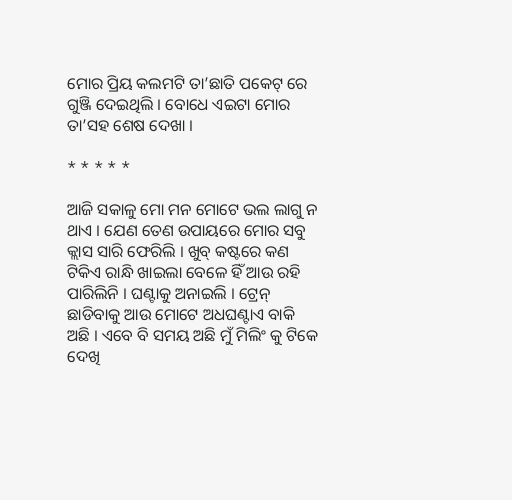ମୋର ପ୍ରିୟ କଲମଟି ତା’ଛାତି ପକେଟ୍ ରେ ଗୁଞ୍ଜି ଦେଇଥିଲି । ବୋଧେ ଏଇଟା ମୋର ତା’ସହ ଶେଷ ଦେଖା ।

* * * * *

ଆଜି ସକାଳୁ ମୋ ମନ ମୋଟେ ଭଲ ଲାଗୁ ନ ଥାଏ । ଯେଣ ତେଣ ଉପାୟରେ ମୋର ସବୁ କ୍ଲାସ ସାରି ଫେରିଲି । ଖୁବ୍ କଷ୍ଟରେ କଣ ଟିକିଏ ରାନ୍ଧି ଖାଇଲା ବେଳେ ହିଁ ଆଉ ରହି ପାରିଲିନି । ଘଣ୍ଟାକୁ ଅନାଇଲି । ଟ୍ରେନ୍ ଛାଡିବାକୁ ଆଉ ମୋଟେ ଅଧଘଣ୍ଟାଏ ବାକି ଅଛି । ଏବେ ବି ସମୟ ଅଛି ମୁଁ ମିଲିଂ କୁ ଟିକେ ଦେଖି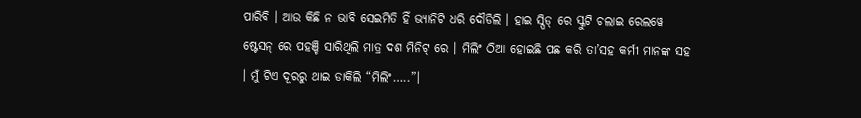ପାରିବି । ଆଉ କିଛି ନ ଭାବି ସେଇମିତି ହିଁ ଭ୍ୟାନିଟି ଧରି ଦୌଡିଲି । ହାଇ ସ୍ପିଡ୍ ରେ ସ୍କୁଟି ଚଲାଇ ରେଲୱେ ଷ୍ଟେସନ୍ ରେ ପହଞ୍ଚି ସାରିଥିଲି ମାତ୍ର ଦଶ ମିନିଟ୍ ରେ । ମିଲିଂ ଠିଆ ହୋଇଛି ପଛ କରି ତା’ସହ କର୍ମୀ ମାନଙ୍କ ସହ । ମୁଁ ଟିଏ ଦୂରରୁ ଥାଇ ଡାକିଲି “ମିଲିଂ…..”।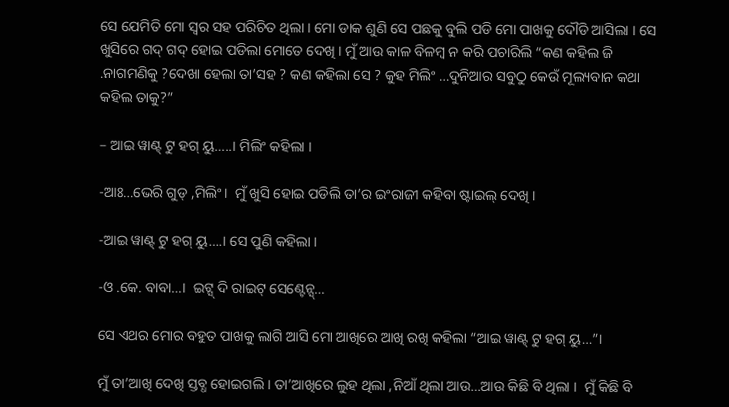ସେ ଯେମିତି ମୋ ସ୍ୱର ସହ ପରିଚିତ ଥିଲା । ମୋ ଡାକ ଶୁଣି ସେ ପଛକୁ ବୁଲି ପଡି ମୋ ପାଖକୁ ଦୌଡି ଆସିଲା । ସେ ଖୁସିରେ ଗଦ୍ ଗଦ୍ ହୋଇ ପଡିଲା ମୋତେ ଦେଖି । ମୁଁ ଆଉ କାଳ ବିଳମ୍ବ ନ କରି ପଚାରିଲି “କଣ କହିଲ ଜି .ନାଗମଣିକୁ ?ଦେଖା ହେଲା ତା’ସହ ? କଣ କହିଲା ସେ ? କୁହ ମିଲିଂ …ଦୁନିଆର ସବୁଠୁ କେଉଁ ମୂଲ୍ୟବାନ କଥା କହିଲ ତାକୁ?”

– ଆଇ ୱାଣ୍ଟ୍ ଟୁ ହଗ୍ ୟୁ…..। ମିଲିଂ କହିଲା ।

-ଆଃ…ଭେରି ଗୁଡ୍ ,ମିଲିଂ।  ମୁଁ ଖୁସି ହୋଇ ପଡିଲି ତା’ର ଇଂରାଜୀ କହିବା ଷ୍ଟାଇଲ୍ ଦେଖି ।

-ଆଇ ୱାଣ୍ଟ୍ ଟୁ ହଗ୍ ୟୁ….। ସେ ପୁଣି କହିଲା ।

-ଓ .କେ. ବାବା…।  ଇଟ୍ସ୍ ଦି ରାଇଟ୍ ସେଣ୍ଟେନ୍ସ୍…

ସେ ଏଥର ମୋର ବହୁତ ପାଖକୁ ଲାଗି ଆସି ମୋ ଆଖିରେ ଆଖି ରଖି କହିଲା “ଆଇ ୱାଣ୍ଟ୍ ଟୁ ହଗ୍ ୟୁ…”।

ମୁଁ ତା’ଆଖି ଦେଖି ସ୍ତବ୍ଧ ହୋଇଗଲି । ତା’ଆଖିରେ ଲୁହ ଥିଲା ,ନିଆଁ ଥିଲା ଆଉ…ଆଉ କିଛି ବି ଥିଲା ।  ମୁଁ କିଛି ବି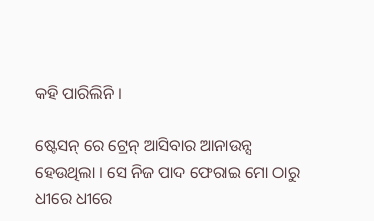କହି ପାରିଲିନି ।

ଷ୍ଟେସନ୍ ରେ ଟ୍ରେନ୍ ଆସିବାର ଆନାଉନ୍ସ ହେଉଥିଲା । ସେ ନିଜ ପାଦ ଫେରାଇ ମୋ ଠାରୁ ଧୀରେ ଧୀରେ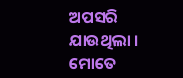ଅପସରି ଯାଉଥିଲା ।  ମୋତେ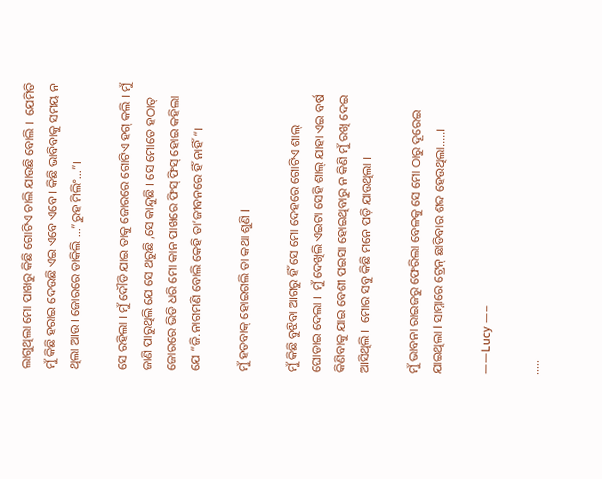ଲାଗୁଥିଲା ମୋ ପାଖରୁ କିଛି ଗୋଟିଏ ଚାଲି ଯାଉଛି ବୋଲି ।  ଯେମିତି ମୁଁ କିଛି ହରାଇ ଦେଉଛି ଏଇ ଏବେ ଏବେ । କିଛି ଭାବିବାକୁ ସମୟ ନ ଥିଲା ଆଉ । ଜୋରରେ ଡାକିଲି …”ରୁହ ମିଲିଂ…”।

ସେ ରହିଲା । ମୁଁ ଦୌଡି ଯାଇ ତାକୁ ଜୋରରେ ଗୋଟିଏ ହଗ୍ କଲି । ମୁଁ ଜାଣି ପାରୁଥିଲି ଯେ ସେ ଥରୁଛି ,ସେ କାନ୍ଦୁଛି । ସେ ମୋତେ ହଠାତ୍ ଜୋରରେ ଭିଡି ଧରି ମୋ କାନ ପାଖରେ ଫିସ୍ ଫିସ୍ ହୋଇ କହିଲା ଯେ “ଜି.ନାଗମଣି ବୋଲି କେହି ତା’ଜୀବନରେ ହିଁ ନାହିଁ “।

ମୁଁ ହତବାକ୍ ହୋଇଗଲି ତା କଥା ଶୁଣି l

ମୁଁ କିଛି ବୁଝିବା ଆଗରୁ ହିଁ ସେ ମୋ ଦେହରେ ଗୋଟିଏ ଶାଲ୍ ଘୋଡାଇ ଦେଲା ।  ମୁଁ ଦେଖିଲି ଏଇଟା ସେହି ଶାଲ୍ ଯାହା ଏଇ ବର୍ଷ କିଣିବାକୁ ଯାଇ ବେଶୀ ପଇସା ହୋଇଥିବାରୁ ନ କିଣି ମୁଁ ରଖି ଦେଇ ଆସିଥିଲି ।  ମୋର ସବୁ କିଛି ମନେ ପଡ଼ି ଯାଉଥିଲା ।

ମୁଁ ଭାବନା ରାଇଜରୁ ଫେରିଲା ବେଳକୁ ସେ ମୋ ଠାରୁ ଦୂରେଇ ଯାଇଥିଲା l ସାମ୍ନାରେ ଟ୍ରେନ୍ ଛାଡିବାର ଶବ୍ଦ ହେଉଥିଲା…..।

——Lucy —–

…..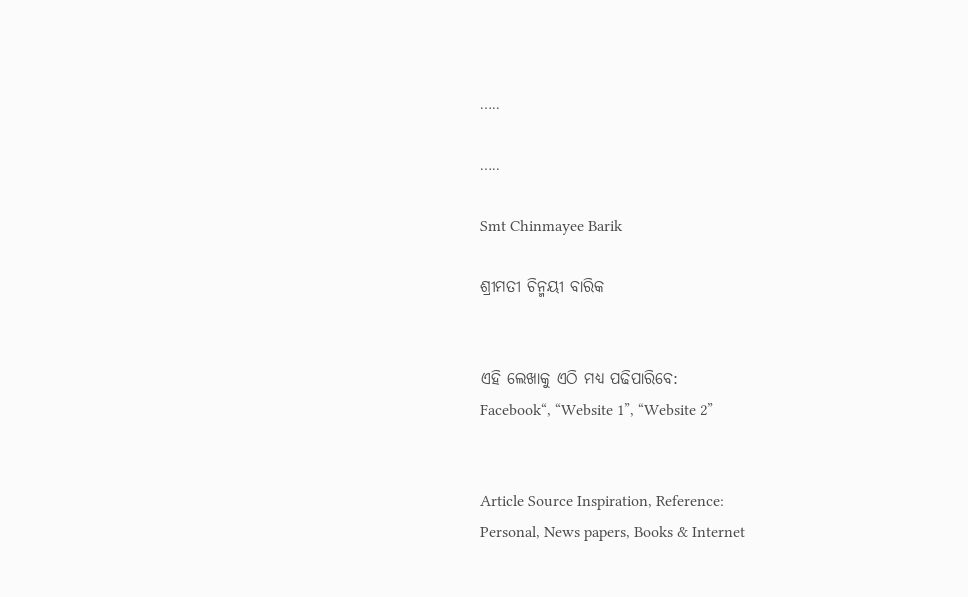…..

…..

Smt Chinmayee Barik

ଶ୍ରୀମତୀ ଚିନ୍ମୟୀ ବାରିକ


ଏହି ଲେଖାକୁ ଏଠି ମଧ୍ୟ ପଢିପାରିବେ:
Facebook“, “Website 1”, “Website 2”


Article Source Inspiration, Reference:
Personal, News papers, Books & Internet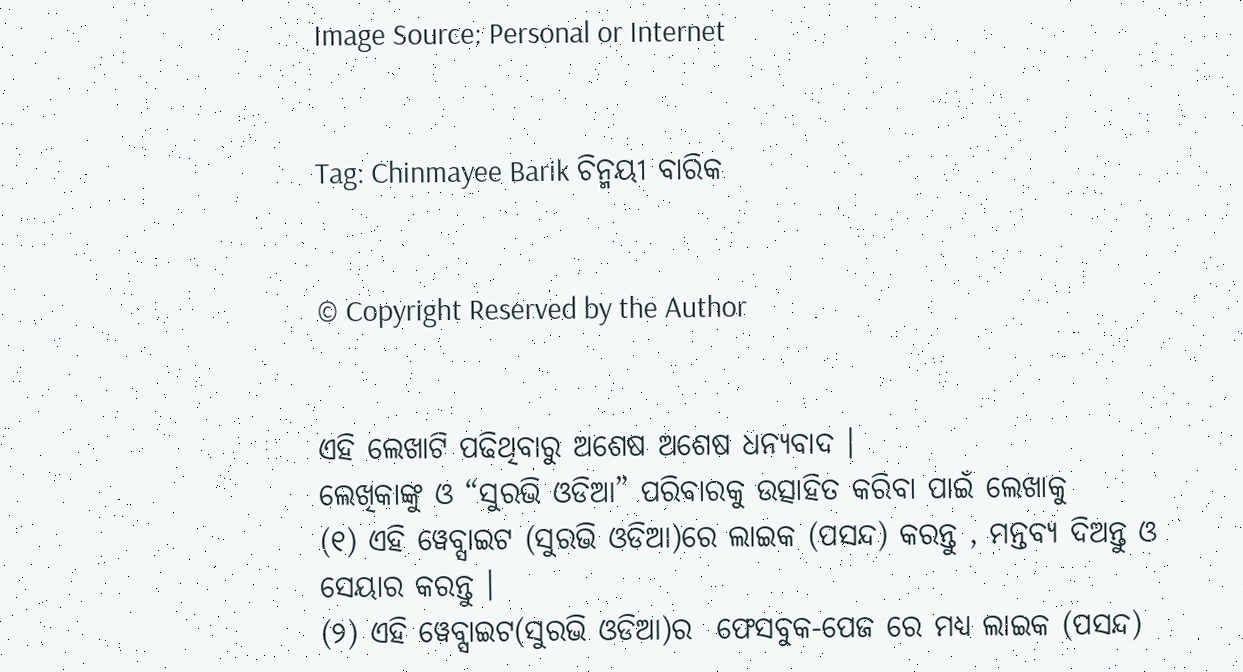Image Source: Personal or Internet


Tag: Chinmayee Barik ଚିନ୍ମୟୀ ବାରିକ


© Copyright Reserved by the Author


ଏହି ଲେଖାଟି ପଢିଥିବାରୁ ଅଶେଷ ଅଶେଷ ଧନ୍ୟବାଦ ।
ଲେଖିକାଙ୍କୁ ଓ “ସୁରଭି ଓଡିଆ” ପରିବାରକୁ ଉତ୍ସାହିତ କରିବା ପାଇଁ ଲେଖାକୁ
(୧) ଏହି ୱେବ୍ସାଇଟ (ସୁରଭି ଓଡିଆ)ରେ ଲାଇକ (ପସନ୍ଦ) କରନ୍ତୁ , ମନ୍ତବ୍ୟ ଦିଅନ୍ତୁ ଓ ସେୟାର କରନ୍ତୁ ।
(୨) ଏହି ୱେବ୍ସାଇଟ(ସୁରଭି ଓଡିଆ)ର  ଫେସବୁକ-ପେଜ‍ ରେ ମଧ୍ୟ ଲାଇକ (ପସନ୍ଦ)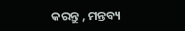କରନ୍ତୁ , ମନ୍ତବ୍ୟ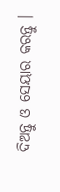ଦିଅନ୍ତୁ ଓ ସେୟାର କରନ୍ତୁ ।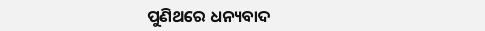ପୁଣିଥରେ ଧନ୍ୟବାଦ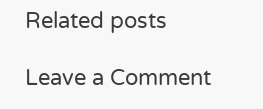Related posts

Leave a Comment